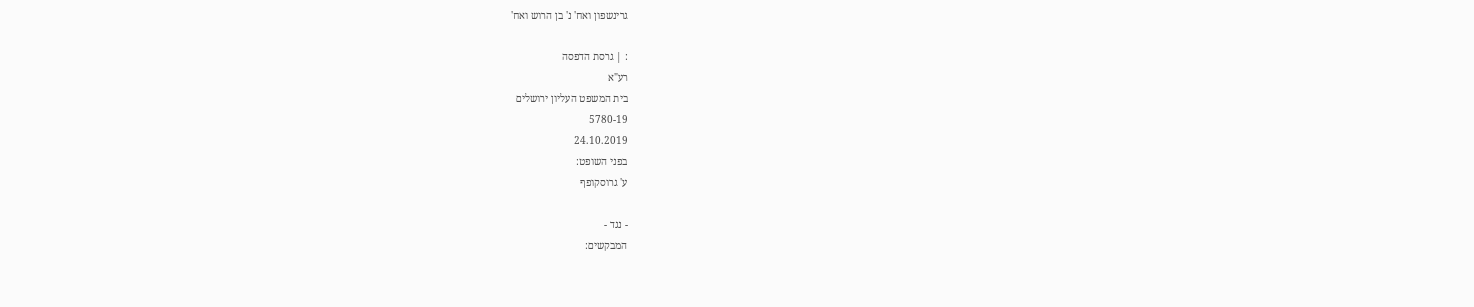גרינשפון ואח' נ' בן הרוש ואח'

: | גרסת הדפסה
רע"א
בית המשפט העליון ירושלים
5780-19
24.10.2019
בפני השופט:
ע' גרוסקופף

- נגד -
המבקשים: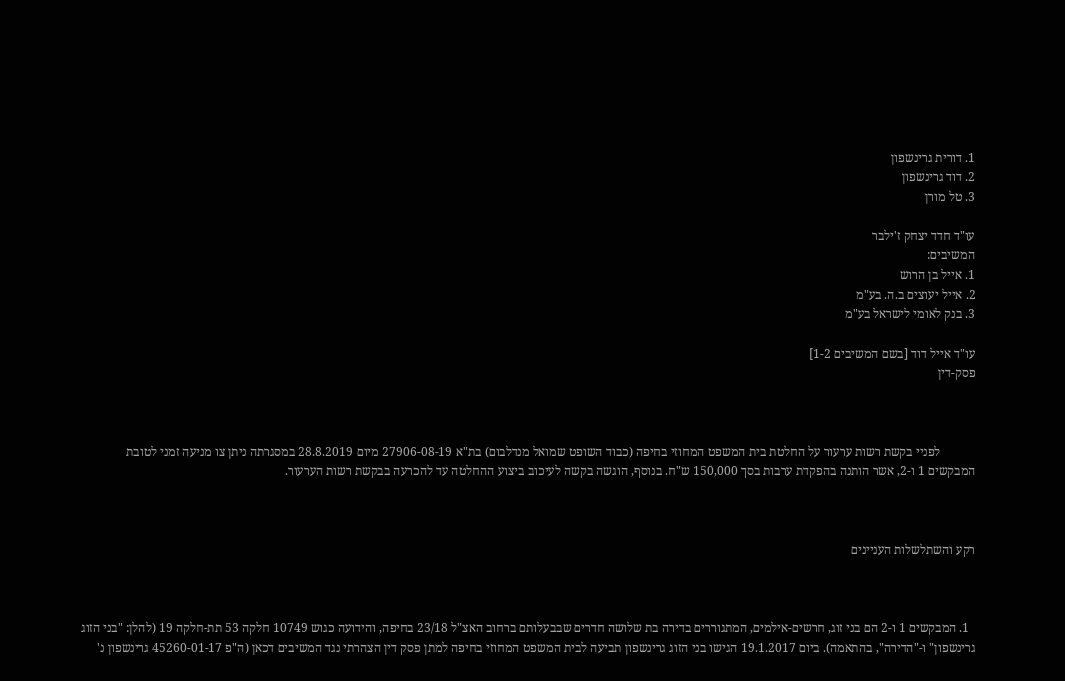1. דורית גרינשפון
2. דוד גרינשפון
3. טל מורן

עו"ד חדד יצחק ז'ילבר
המשיבים:
1. אייל בן הרוש
2. אייל יעוצים ב.ה. בע"מ
3. בנק לאומי לישראל בע"מ

עו"ד אייל דוד [בשם המשיבים 1-2]
פסק-דין



           לפניי בקשת רשות ערעור על החלטת בית המשפט המחוזי בחיפה (כבוד השופט שמואל מנדלבום) בת"א 27906-08-19 מיום 28.8.2019 במסגרתה ניתן צו מניעה זמני לטובת המבקשים 1 ו-2, אשר הותנה בהפקדת ערבות בסך 150,000 ש"ח. בנוסף, הוגשה בקשה לעיכוב ביצוע ההחלטה עד להכרעה בבקשת רשות הערעור.



רקע והשתלשלות העניינים



  1. המבקשים 1 ו-2 הם בני זוג, חרשים-אילמים, המתגוררים בדירה בת שלושה חדרים שבבעלותם ברחוב האצ"ל 23/18 בחיפה, והידועה כגוש 10749 חלקה 53 תת-חלקה 19 (להלן: "בני הזוג גרינשפון" ו-"הדירה", בהתאמה). ביום 19.1.2017 הגישו בני הזוג גרינשפון תביעה לבית המשפט המחוזי בחיפה למתן פסק דין הצהרתי נגד המשיבים דכאן (ה"פ 45260-01-17 גרינשפון נ'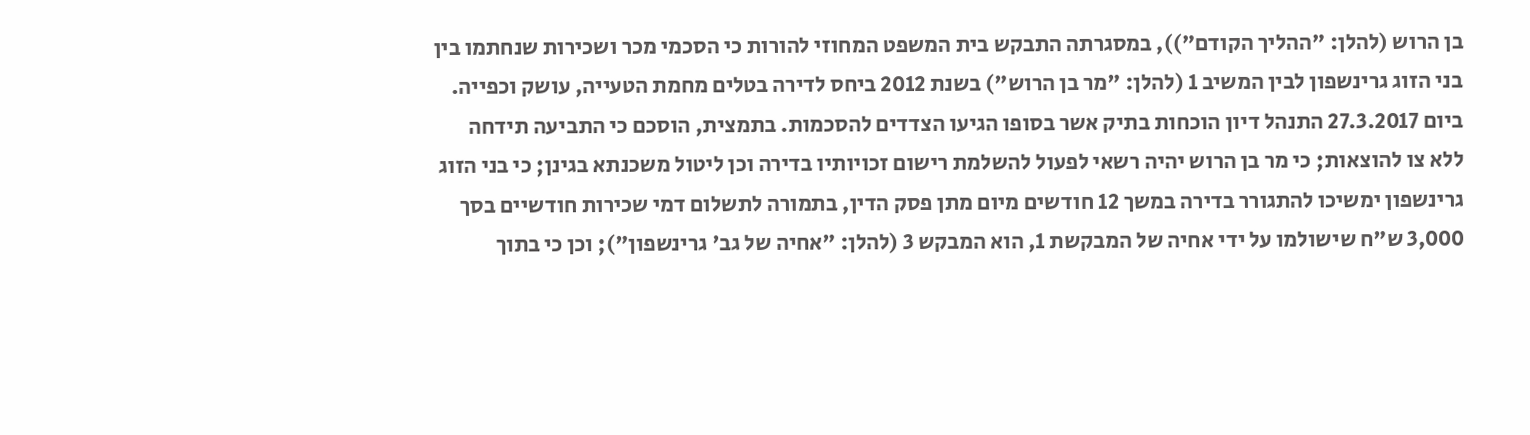בן הרוש (להלן: "ההליך הקודם")), במסגרתה התבקש בית המשפט המחוזי להורות כי הסכמי מכר ושכירות שנחתמו בין בני הזוג גרינשפון לבין המשיב 1 (להלן: "מר בן הרוש") בשנת 2012 ביחס לדירה בטלים מחמת הטעייה, עושק וכפייה. ביום 27.3.2017 התנהל דיון הוכחות בתיק אשר בסופו הגיעו הצדדים להסכמות. בתמצית, הוסכם כי התביעה תידחה ללא צו להוצאות; כי מר בן הרוש יהיה רשאי לפעול להשלמת רישום זכויותיו בדירה וכן ליטול משכנתא בגינן; כי בני הזוג גרינשפון ימשיכו להתגורר בדירה במשך 12 חודשים מיום מתן פסק הדין, בתמורה לתשלום דמי שכירות חודשיים בסך 3,000 ש"ח שישולמו על ידי אחיה של המבקשת 1, הוא המבקש 3 (להלן: "אחיה של גב' גרינשפון"); וכן כי בתוך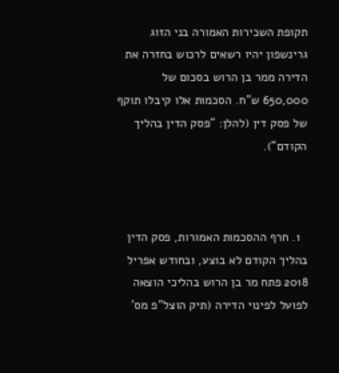תקופת השכירות האמורה בני הזוג גרינשפון יהיו רשאים לרכוש בחזרה את הדירה ממר בן הרוש בסכום של 650,000 ש"ח. הסכמות אלו קיבלו תוקף של פסק דין (להלן: "פסק הדין בהליך הקודם").



  1. חרף ההסכמות האמורות, פסק הדין בהליך הקודם לא בוצע, ובחודש אפריל 2018 פתח מר בן הרוש בהליכי הוצאה לפועל לפינוי הדירה (תיק הוצל"פ מס'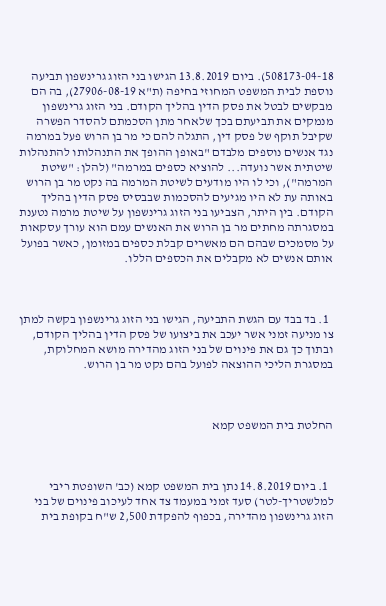508173-04-18). ביום 13.8.2019 הגישו בני הזוג גרינשפון תביעה נוספת לבית המשפט המחוזי בחיפה (ת"א 27906-08-19), בה הם מבקשים לבטל את פסק הדין בהליך הקודם. בני הזוג גרינשפון מנמקים את תביעתם בכך שלאחר מתן הסכמתם להסדר הפשרה שקיבל תוקף של פסק דין, התגלה להם כי מר בן הרוש פעל במרמה נגד אנשים נוספים מלבדם "באופן ההופך את התנהלותו להתנהלות שיטתית אשר נועדה... להוציא כספים במרמה" (להלן: "שיטת המרמה"), וכי לו היו מודעים לשיטת המרמה בה נקט מר בן הרוש באותה עת לא היו מגיעים להסכמות שבבסיס פסק הדין בהליך הקודם. בין היתר, הצביעו בני הזוג גרינשפון על שיטת מרמה נטענת במסגרתה מחתים מר בן הרוש את האנשים עמם הוא עורך עסקאות על מסמכים שבהם הם מאשרים קבלת כספים במזומן, כאשר בפועל אותם אנשים לא מקבלים את הכספים הללו.



  1. בד בבד עם הגשת התביעה, הגישו בני הזוג גרינשפון בקשה למתן צו מניעה זמני אשר יעכב את ביצועו של פסק הדין בהליך הקודם, ובתוך כך גם את פינוים של בני הזוג מהדירה מושא המחלוקת, במסגרת הליכי ההוצאה לפועל בהם נקט מר בן הרוש.



החלטת בית המשפט קמא



  1. ביום 14.8.2019 נתן בית המשפט קמא (כב' השופטת ריבי למלשטריך-לטר) סעד זמני במעמד צד אחד לעיכוב פינוים של בני הזוג גרינשפון מהדירה, בכפוף להפקדת 2,500 ש"ח בקופת בית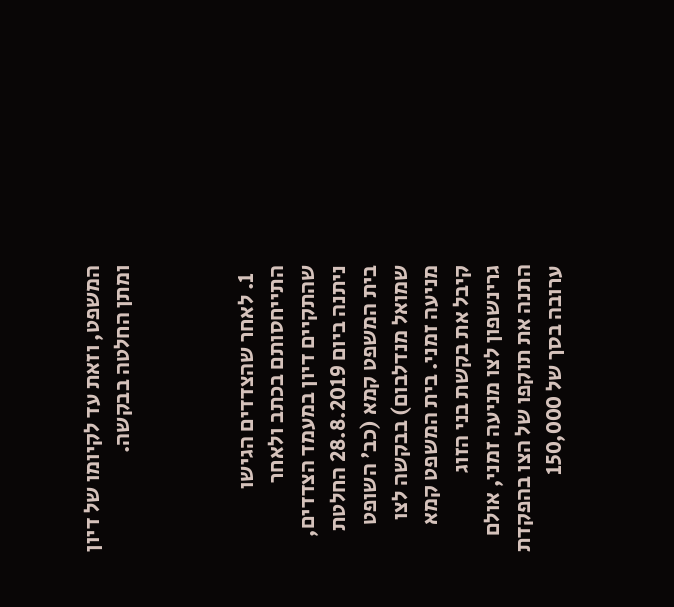המשפט, וזאת עד לקיומו של דיון ומתן החלטה בבקשה.



  1. לאחר שהצדדים הגישו התייחסותם בכתב ולאחר שהתקיים דיון במעמד הצדדים, ניתנה ביום 28.8.2019 החלטת בית המשפט קמא (כב' השופט שמואל מנדלבום) בבקשה לצו מניעה זמני. בית המשפט קמא קיבל את בקשת בני הזוג גרינשפון לצו מניעה זמני, אולם התנה את תוקפו של הצו בהפקדת ערובה בסך של 150,000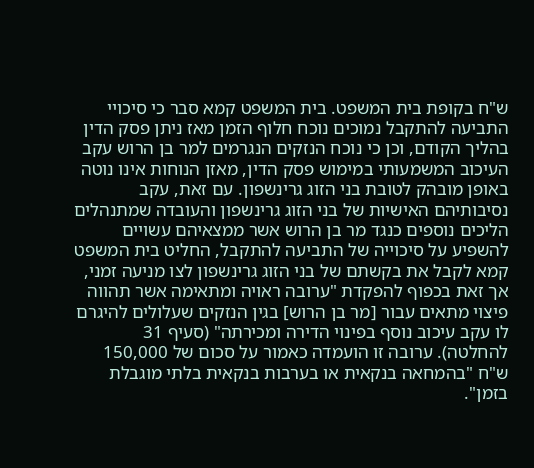ש"ח בקופת בית המשפט. בית המשפט קמא סבר כי סיכויי התביעה להתקבל נמוכים נוכח חלוף הזמן מאז ניתן פסק הדין בהליך הקודם, וכן כי נוכח הנזקים הנגרמים למר בן הרוש עקב העיכוב המשמעותי במימוש פסק הדין, מאזן הנוחות אינו נוטה באופן מובהק לטובת בני הזוג גרינשפון. עם זאת, עקב נסיבותיהם האישיות של בני הזוג גרינשפון והעובדה שמתנהלים הליכים נוספים כנגד מר בן הרוש אשר ממצאיהם עשויים להשפיע על סיכוייה של התביעה להתקבל, החליט בית המשפט קמא לקבל את בקשתם של בני הזוג גרינשפון לצו מניעה זמני, אך זאת בכפוף להפקדת "ערובה ראויה ומתאימה אשר תהווה פיצוי מתאים עבור [מר בן הרוש] בגין הנזקים שעלולים להיגרם לו עקב עיכוב נוסף בפינוי הדירה ומכירתה" (סעיף 31 להחלטה). ערובה זו הועמדה כאמור על סכום של 150,000 ש"ח "בהמחאה בנקאית או בערבות בנקאית בלתי מוגבלת בזמן".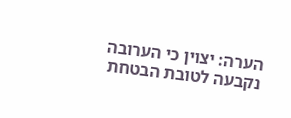הערה: יצוין כי הערובה נקבעה לטובת הבטחת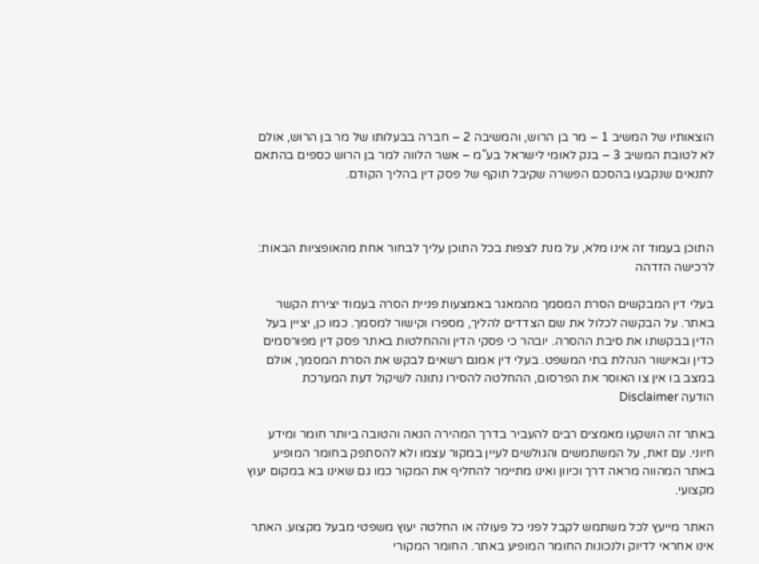הוצאותיו של המשיב 1 – מר בן הרוש, והמשיבה 2 – חברה בבעלותו של מר בן הרוש, אולם לא לטובת המשיב 3 – בנק לאומי לישראל בע"מ – אשר הלווה למר בן הרוש כספים בהתאם לתנאים שנקבעו בהסכם הפשרה שקיבל תוקף של פסק דין בהליך הקודם.



התוכן בעמוד זה אינו מלא, על מנת לצפות בכל התוכן עליך לבחור אחת מהאופציות הבאות:
לרכישה הזדהה

בעלי דין המבקשים הסרת המסמך מהמאגר באמצעות פניית הסרה בעמוד יצירת הקשר באתר. על הבקשה לכלול את שם הצדדים להליך, מספרו וקישור למסמך. כמו כן, יציין בעל הדין בבקשתו את סיבת ההסרה. יובהר כי פסקי הדין וההחלטות באתר פסק דין מפורסמים כדין ובאישור הנהלת בתי המשפט. בעלי דין אמנם רשאים לבקש את הסרת המסמך, אולם במצב בו אין צו האוסר את הפרסום, ההחלטה להסירו נתונה לשיקול דעת המערכת
הודעה Disclaimer

באתר זה הושקעו מאמצים רבים להעביר בדרך המהירה הנאה והטובה ביותר חומר ומידע חיוני. עם זאת, על המשתמשים והגולשים לעיין במקור עצמו ולא להסתפק בחומר המופיע באתר המהווה מראה דרך וכיוון ואינו מתיימר להחליף את המקור כמו גם שאינו בא במקום יעוץ מקצועי.

האתר מייעץ לכל משתמש לקבל לפני כל פעולה או החלטה יעוץ משפטי מבעל מקצוע. האתר אינו אחראי לדיוק ולנכונות החומר המופיע באתר. החומר המקורי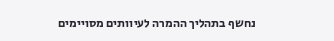נחשף בתהליך ההמרה לעיוותים מסויימים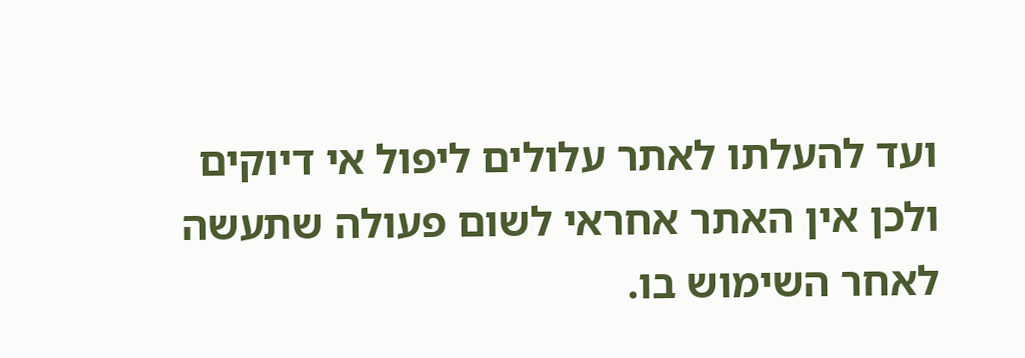ועד להעלתו לאתר עלולים ליפול אי דיוקים ולכן אין האתר אחראי לשום פעולה שתעשה לאחר השימוש בו.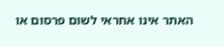האתר אינו אחראי לשום פרסום או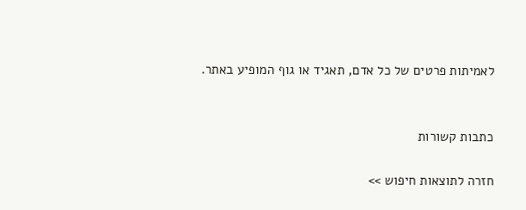לאמיתות פרטים של כל אדם, תאגיד או גוף המופיע באתר.


כתבות קשורות

חזרה לתוצאות חיפוש >>